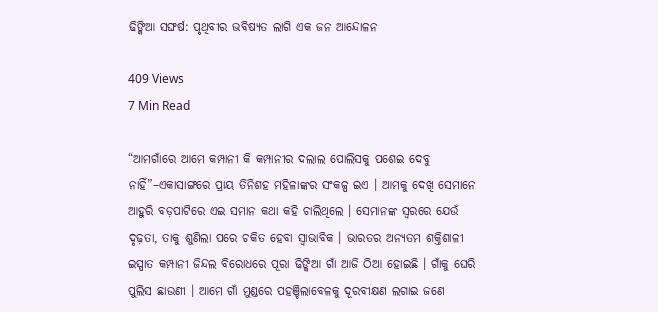ଢିଙ୍କିଆ ସଙ୍ଘର୍ଷ: ପୃଥିବୀର ଭବିଷ୍ୟତ ଲାଗି ଏକ ଜନ ଆନ୍ଦୋଳନ

409 Views
7 Min Read

“ଆମଗାଁରେ ଆମେ କମ୍ପାନୀ କି କମ୍ପାନୀର ଦଲାଲ ପୋଲିସକୁ ପଶେଇ ଦେବୁ ନାହିଁ”–ଏକାସାଙ୍ଗରେ ପ୍ରାୟ ତିନିଶହ ମହିଳାଙ୍କର ସଂକଳ୍ପ ଇଏ । ଆମକୁ ଦେଖି ସେମାନେ ଆହୁରି ବଡ଼ପାଟିରେ ଏଇ ସମାନ କଥା କହି ଚାଲିଥିଲେ । ସେମାନଙ୍କ ସ୍ୱରରେ ଯେଉଁ ଦୃଢ଼ତା, ତାକୁ ଶୁଣିଲା ପରେ ଚକିତ ହେବା ସ୍ୱାଭାବିକ । ଭାରତର ଅନ୍ୟତମ ଶକ୍ତିଶାଳୀ ଇସ୍ପାତ କମ୍ପାନୀ ଜିନ୍ଦଲ ବିରୋଧରେ ପୂରା ଢିଙ୍କିଆ ଗାଁ ଆଜି ଠିଆ ହୋଇଛି । ଗାଁକୁ ଘେରି ପୁଲିସ ଛାଉଣୀ । ଆମେ ଗାଁ ମୁଣ୍ଡରେ ପହଞ୍ଚିଲାବେଳକୁ ଦୂରବୀକ୍ଷଣ ଲଗାଇ ଜଣେ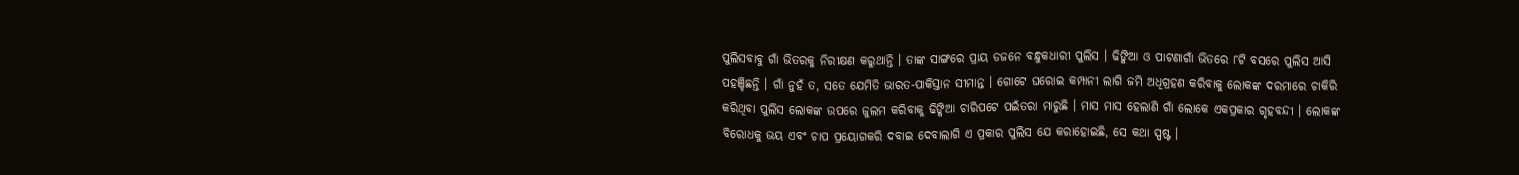ପୁଲିସବାବୁ ଗାଁ ଭିତରକୁ ନିରୀକ୍ଷଣ କରୁଥାନ୍ତି । ତାଙ୍କ ସାଙ୍ଗରେ ପ୍ରାୟ ଡଜନେ ବନ୍ଧୁକଧାରୀ ପୁଲିସ । ଢିଙ୍କିଆ ଓ ପାଟଣାଗାଁ ଭିତରେ ୮ଟି ବସରେ ପୁଲିସ ଆସି ପହଞ୍ଚିଛନ୍ତି । ଗାଁ ନୁହଁ ତ, ସତେ ଯେମିତି ଭାରତ-ପାକିସ୍ତାନ ସୀମାନ୍ତ । ଗୋଟେ ଘରୋଇ କମ୍ପାନୀ ଲାଗି ଜମି ଅଧିଗ୍ରହଣ କରିବାକୁ ଲୋକଙ୍କ ଦରମାରେ ଚାକିରି କରିଥିବା ପୁଲିସ ଲୋକଙ୍କ ଉପରେ ଜୁଲମ କରିବାକୁ ଢିଙ୍କିଆ ଚାରିପଟେ ପଇଁତରା ମାରୁଛି । ମାସ ମାସ ହେଲାଣି ଗାଁ ଲୋକେ ଏକପ୍ରକାର ଗୃହବନ୍ଦୀ । ଲୋକଙ୍କ ବିରୋଧକୁ ଭୟ ଏବଂ ଚାପ ପ୍ରୟୋଗକରି ଦବାଇ ଦେବାଲାଗି ଏ ପ୍ରକାର ପୁଲିସ ଯେ କରାହୋଇଛି, ସେ କଥା ସ୍ପଷ୍ଟ ।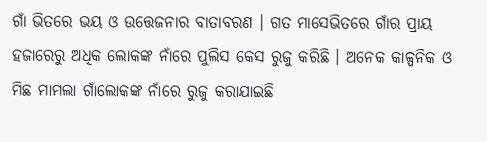ଗାଁ ଭିତରେ ଭୟ ଓ ଉତ୍ତେଜନାର ବାତାବରଣ । ଗତ ମାସେଭିତରେ ଗାଁର ପ୍ରାୟ ହଜାରେରୁ ଅଧିକ ଲୋକଙ୍କ ନାଁରେ ପୁଲିସ କେସ ରୁଜୁ କରିଛି । ଅନେକ କାଳ୍ପନିକ ଓ ମିଛ ମାମଲା ଗାଁଲୋକଙ୍କ ନାଁରେ ରୁଜୁ କରାଯାଇଛି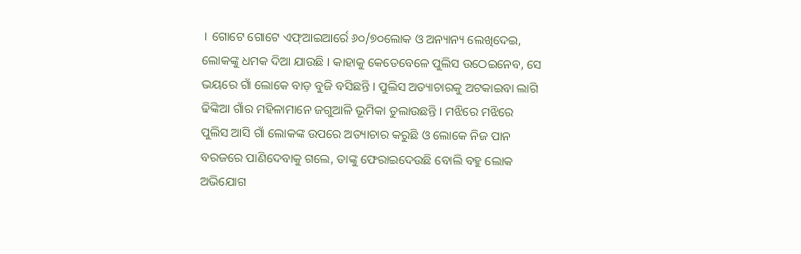। ଗୋଟେ ଗୋଟେ ଏଫ୍ଆଇଆର୍ରେ ୬୦/୭୦ଲୋକ ଓ ଅନ୍ୟାନ୍ୟ ଲେଖିଦେଇ, ଲୋକଙ୍କୁ ଧମକ ଦିଆ ଯାଉଛି । କାହାକୁ କେତେବେଳେ ପୁଲିସ ଉଠେଇନେବ, ସେ ଭୟରେ ଗାଁ ଲୋକେ ବାଡ଼ ବୁଜି ବସିଛନ୍ତି । ପୁଲିସ ଅତ୍ୟାଚାରକୁ ଅଟକାଇବା ଲାଗି ଢିଙ୍କିଆ ଗାଁର ମହିଳାମାନେ ଜଗୁଆଳି ଭୂମିକା ତୁଲାଉଛନ୍ତି । ମଝିରେ ମଝିରେ ପୁଲିସ ଆସି ଗାଁ ଲୋକଙ୍କ ଉପରେ ଅତ୍ୟାଚାର କରୁଛି ଓ ଲୋକେ ନିଜ ପାନ ବରଜରେ ପାଣିଦେବାକୁ ଗଲେ, ତାଙ୍କୁ ଫେରାଇଦେଉଛି ବୋଲି ବହୁ ଲୋକ ଅଭିଯୋଗ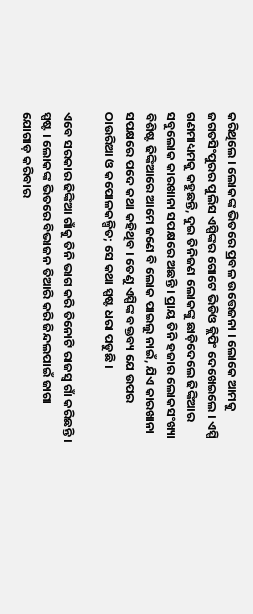କରିଥିଲେ । ଲୋକଙ୍କ ଭିତରେ ପ୍ରବଳ ଉତ୍ତେଜନା । ଲୋକେ ଆମକୁ ଜଗତସିଂପୁରର ପୁଲିସ ଏସ୍ପିଙ୍କର ଗୋଟେ ଭିଡିଓ କ୍ଲିପିଂ ଦେଖେଇଲେ । ଏସ୍ପି ଗଣମାଧ୍ୟମକୁ କହୁଛନ୍ତି, ଦୁଇ ତିନିଜଣ ଲୋକଙ୍କୁ ଛାଡ଼ିଦେଲେ ଢିଙ୍କିଆର ସବୁଲୋକ କାରଖାନା ସପକ୍ଷରେ ଅଛନ୍ତି । ପ୍ରାୟ ତିନି ହଜାର ଲୋକସଂଖ୍ୟା ବିଶିଷ୍ଟ ଢିଙ୍କିଆରେ ଆମେ ଜଣେ ବି ଲୋକ ପାଇଲୁ ନାଇଁ, ଯିଏ କାରଖାନା ସପକ୍ଷରେ ପଦେ କଥା କହିଥିବ । ତେଣୁ ଏସ୍ପିଙ୍କ ବକ୍ତବ୍ୟ ଯେ ଉପର ଠାଉରିଆ ଓ କପୋଳକଳ୍ପିତ; ସେ କଥା ସ୍ପଷ୍ଟ ଧରା ପଡୁଛି ।

ଏବେ ସରକାର ଢିଙ୍କିଆ ଗାଁକୁ ତିନି ଭାଗ କରି ତିନୋଟି ରାଜସ୍ୱ ଗାଁ କରିଛନ୍ତି । ସ୍ପଷ୍ଟ । ଲୋକଙ୍କ ଭିତରେ ବିଭାଜନ ତିଆରି କରି ଜିନ୍ଦଲପାଇଁ ଜାଗା ଯୋଗାଡ଼ କରିବାର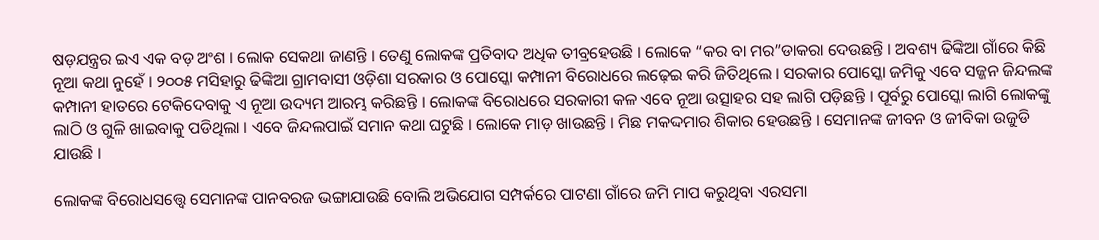ଷଡ଼ଯନ୍ତ୍ରର ଇଏ ଏକ ବଡ଼ ଅଂଶ । ଲୋକ ସେକଥା ଜାଣନ୍ତି । ତେଣୁ ଲୋକଙ୍କ ପ୍ରତିବାଦ ଅଧିକ ତୀବ୍ରହେଉଛି । ଲୋକେ “କର ବା ମର”ଡାକରା ଦେଉଛନ୍ତି । ଅବଶ୍ୟ ଢିଙ୍କିଆ ଗାଁରେ କିଛି ନୂଆ କଥା ନୁହେଁ । ୨୦୦୫ ମସିହାରୁ ଢିଙ୍କିଆ ଗ୍ରାମବାସୀ ଓଡ଼ିଶା ସରକାର ଓ ପୋସ୍କୋ କମ୍ପାନୀ ବିରୋଧରେ ଲଢ଼େଇ କରି ଜିତିଥିଲେ । ସରକାର ପୋସ୍କୋ ଜମିକୁ ଏବେ ସଜ୍ଜନ ଜିନ୍ଦଲଙ୍କ କମ୍ପାନୀ ହାତରେ ଟେକିଦେବାକୁ ଏ ନୂଆ ଉଦ୍ୟମ ଆରମ୍ଭ କରିଛନ୍ତି । ଲୋକଙ୍କ ବିରୋଧରେ ସରକାରୀ କଳ ଏବେ ନୂଆ ଉତ୍ସାହର ସହ ଲାଗି ପଡ଼ିଛନ୍ତି । ପୂର୍ବରୁ ପୋସ୍କୋ ଲାଗି ଲୋକଙ୍କୁ ଲାଠି ଓ ଗୁଳି ଖାଇବାକୁ ପଡିଥିଲା । ଏବେ ଜିନ୍ଦଲପାଇଁ ସମାନ କଥା ଘଟୁଛି । ଲୋକେ ମାଡ଼ ଖାଉଛନ୍ତି । ମିଛ ମକଦ୍ଦମାର ଶିକାର ହେଉଛନ୍ତି । ସେମାନଙ୍କ ଜୀବନ ଓ ଜୀବିକା ଉଜୁଡି ଯାଉଛି ।

ଲୋକଙ୍କ ବିରୋଧସତ୍ତ୍ୱେ ସେମାନଙ୍କ ପାନବରଜ ଭଙ୍ଗାଯାଉଛି ବୋଲି ଅଭିଯୋଗ ସମ୍ପର୍କରେ ପାଟଣା ଗାଁରେ ଜମି ମାପ କରୁଥିବା ଏରସମା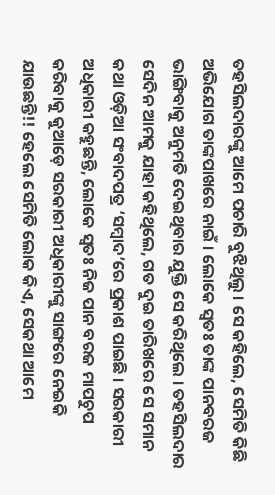ତହସିଲଦାରଙ୍କୁ ଆମେ ପଚାରି ବୁଝିଥିଲୁ । ସେ କହିଲେ, ସେମିତି କିଛି ଅଭିଯୋଗ ତାଙ୍କପାଖରେ ନାଇଁ । ଲୋକେ ସ୍ୱତଃ ତାଙ୍କ ପାନବରଜ ଭାଙ୍ଗିବାକୁ ଅନୁମତି ଦେଇଥିବାର ଯୁକ୍ତି ସେ କରିଥିଲେ । ତହସିଲଦାର ସେଦିନ ଆମକୁ ଯାହା କହିଥିଲେ, ଗତ ଦୁଇ ତାରିଖରେ ସେ ସମାନ କଥା ଓଡ଼ିଆ ସଂବାଦପତ୍ର ‘ସମ୍ବାଦ’ରେ ପ୍ରକାଶ ପାଇଛି । ସରକାରୀ ଅଧିକାରୀ କହୁଛନ୍ତି, ଲୋକେ ସ୍ୱତଃ ନିଜ ପାନ ବରଜ ମାପଚୁପ କରିବାକୁ କୁଆଡ଼େ ସରକାରୀ ଅଧିକାରୀଙ୍କୁ ସାଙ୍ଗରେ ନେଇକି ଯାଉଛନ୍ତି!! ହେଲେ ସେମିତି ଲୋକ କିଏ, ସେକଥା ଆମେ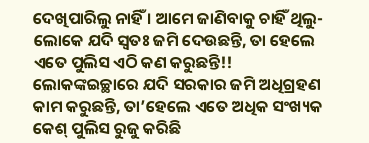ଦେଖିପାରିଲୁ ନାହିଁ । ଆମେ ଜାଣିବାକୁ ଚାହିଁ ଥିଲୁ-ଲୋକେ ଯଦି ସ୍ୱତଃ ଜମି ଦେଉଛନ୍ତି, ତା ହେଲେ ଏତେ ପୁଲିସ ଏଠି କଣ କରୁଛନ୍ତି!! ଲୋକଙ୍କଇଚ୍ଛାରେ ଯଦି ସରକାର ଜମି ଅଧିଗ୍ରହଣ କାମ କରୁଛନ୍ତି, ତା’ହେଲେ ଏତେ ଅଧିକ ସଂଖ୍ୟକ କେଶ୍ ପୁଲିସ ରୁଜୁ କରିଛି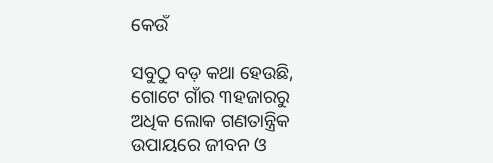କେଉଁ

ସବୁଠୁ ବଡ଼ କଥା ହେଉଛି, ଗୋଟେ ଗାଁର ୩ହଜାରରୁ ଅଧିକ ଲୋକ ଗଣତାନ୍ତ୍ରିକ ଉପାୟରେ ଜୀବନ ଓ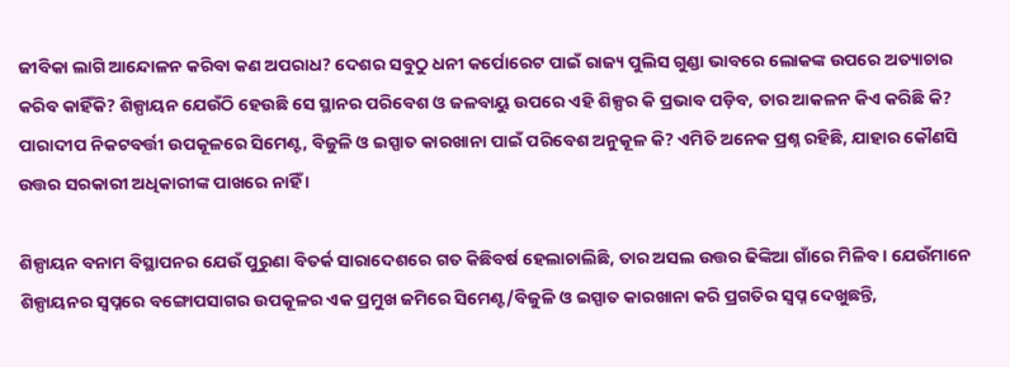ଜୀବିକା ଲାଗି ଆନ୍ଦୋଳନ କରିବା କଣ ଅପରାଧ? ଦେଶର ସବୁଠୁ ଧନୀ କର୍ପୋରେଟ ପାଇଁ ରାଜ୍ୟ ପୁଲିସ ଗୁଣ୍ଡା ଭାବରେ ଲୋକଙ୍କ ଉପରେ ଅତ୍ୟାଚାର କରିବ କାହିଁକି? ଶିଳ୍ପାୟନ ଯେଉଁଠି ହେଉଛି ସେ ସ୍ଥାନର ପରିବେଶ ଓ ଜଳବାୟୁ ଉପରେ ଏହି ଶିଳ୍ପର କି ପ୍ରଭାବ ପଡ଼ିବ, ତାର ଆକଳନ କିଏ କରିଛି କି? ପାରାଦୀପ ନିକଟବର୍ତ୍ତୀ ଉପକୂଳରେ ସିମେଣ୍ଟ, ବିଜୁଳି ଓ ଇସ୍ପାତ କାରଖାନା ପାଇଁ ପରିବେଶ ଅନୁକୂଳ କି? ଏମିତି ଅନେକ ପ୍ରଶ୍ନ ରହିଛି, ଯାହାର କୌଣସି ଉତ୍ତର ସରକାରୀ ଅଧିକାରୀଙ୍କ ପାଖରେ ନାହିଁ ।

ଶିଳ୍ପାୟନ ବନାମ ବିସ୍ଥାପନର ଯେଉଁ ପୁରୁଣା ବିତର୍କ ସାରାଦେଶରେ ଗତ କିଛିବର୍ଷ ହେଲାଚାଲିଛି, ତାର ଅସଲ ଉତ୍ତର ଢିଙ୍କିଆ ଗାଁରେ ମିଳିବ । ଯେଉଁମାନେ ଶିଳ୍ପାୟନର ସ୍ୱପ୍ନରେ ବଙ୍ଗୋପସାଗର ଉପକୂଳର ଏକ ପ୍ରମୁଖ ଜମିରେ ସିମେଣ୍ଟ/ବିଜୁଳି ଓ ଇସ୍ପାତ କାରଖାନା କରି ପ୍ରଗତିର ସ୍ୱପ୍ନ ଦେଖୁଛନ୍ତି,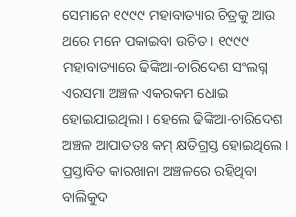ସେମାନେ ୧୯୯୯ ମହାବାତ୍ୟାର ଚିତ୍ରକୁ ଆଉ ଥରେ ମନେ ପକାଇବା ଉଚିତ । ୧୯୯୯ ମହାବାତ୍ୟାରେ ଢିଙ୍କିଆ-ଚାରିଦେଶ ସଂଲଗ୍ନ ଏରସମା ଅଞ୍ଚଳ ଏକରକମ ଧୋଇ ହୋଇଯାଇଥିଲା । ହେଲେ ଢିଙ୍କିଆ-ଚାରିଦେଶ ଅଞ୍ଚଳ ଆପାତତଃ କମ୍ କ୍ଷତିଗ୍ରସ୍ତ ହୋଇଥିଲେ । ପ୍ରସ୍ତାବିତ କାରଖାନା ଅଞ୍ଚଳରେ ରହିଥିବା ବାଲିକୁଦ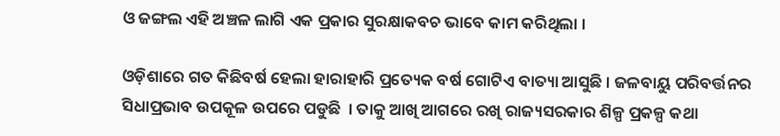ଓ ଜଙ୍ଗଲ ଏହି ଅଞ୍ଚଳ ଲାଗି ଏକ ପ୍ରକାର ସୁରକ୍ଷାକବଚ ଭାବେ କାମ କରିଥିଲା ।

ଓଡ଼ିଶାରେ ଗତ କିଛିବର୍ଷ ହେଲା ହାରାହାରି ପ୍ରତ୍ୟେକ ବର୍ଷ ଗୋଟିଏ ବାତ୍ୟା ଆସୁଛି । ଜଳବାୟୁ ପରିବର୍ତ୍ତନର ସିଧାପ୍ରଭାବ ଉପକୂଳ ଉପରେ ପଡୁଛି  । ତାକୁ ଆଖି ଆଗରେ ରଖି ରାଜ୍ୟସରକାର ଶିଳ୍ପ ପ୍ରକଳ୍ପ କଥା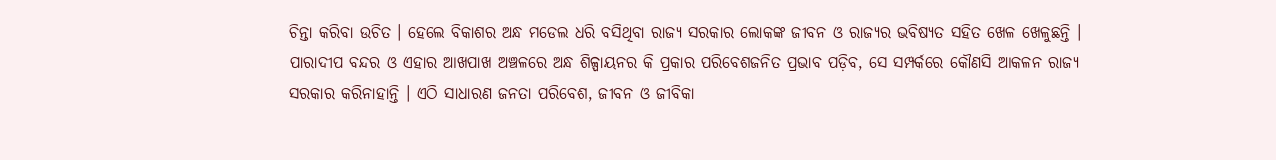ଚିନ୍ତା କରିବା ଉଚିତ । ହେଲେ ବିକାଶର ଅନ୍ଧ ମଡେଲ ଧରି ବସିଥିବା ରାଜ୍ୟ ସରକାର ଲୋକଙ୍କ ଜୀବନ ଓ ରାଜ୍ୟର ଭବିଷ୍ୟତ ସହିତ ଖେଳ ଖେଳୁଛନ୍ତି । ପାରାଦୀପ ବନ୍ଦର ଓ ଏହାର ଆଖପାଖ ଅଞ୍ଚଳରେ ଅନ୍ଧ ଶିଳ୍ପାୟନର କି ପ୍ରକାର ପରିବେଶଜନିତ ପ୍ରଭାବ ପଡ଼ିବ, ସେ ସମ୍ପର୍କରେ କୌଣସି ଆକଳନ ରାଜ୍ୟ ସରକାର କରିନାହାନ୍ତି । ଏଠି ସାଧାରଣ ଜନତା ପରିବେଶ, ଜୀବନ ଓ ଜୀବିକା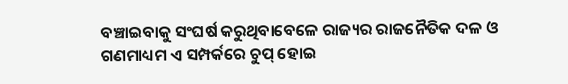ବଞ୍ଚାଇବାକୁ ସଂଘର୍ଷ କରୁଥିବାବେଳେ ରାଜ୍ୟର ରାଜନୈତିକ ଦଳ ଓ ଗଣମାଧ୍ୟମ ଏ ସମ୍ପର୍କରେ ଚୁପ୍ ହୋଇ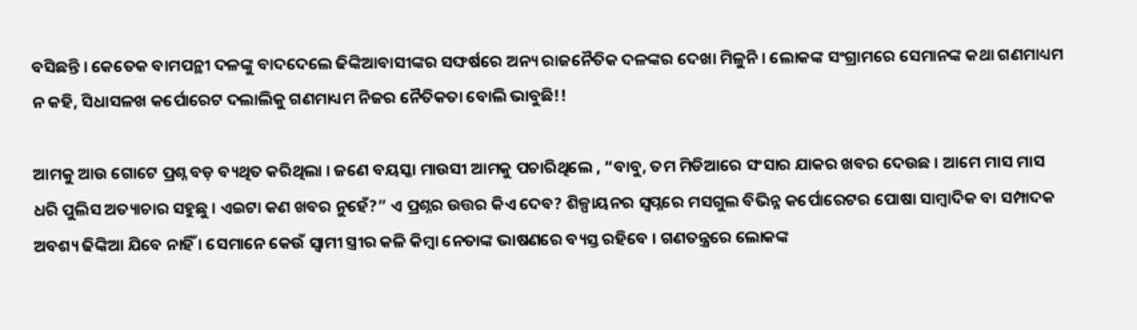ବସିଛନ୍ତି । କେତେକ ବାମପନ୍ଥୀ ଦଳଙ୍କୁ ବାଦଦେଲେ ଢିଙ୍କିଆବାସୀଙ୍କର ସଙ୍ଘର୍ଷରେ ଅନ୍ୟ ରାଜନୈତିକ ଦଳଙ୍କର ଦେଖା ମିଳୁନି । ଲୋକଙ୍କ ସଂଗ୍ରାମରେ ସେମାନଙ୍କ କଥା ଗଣମାଧ୍ୟମ ନ କହି, ସିଧାସଳଖ କର୍ପୋରେଟ ଦଲାଲିକୁ ଗଣମାଧ୍ୟମ ନିଜର ନୈତିକତା ବୋଲି ଭାବୁଛି!!

ଆମକୁ ଆଉ ଗୋଟେ ପ୍ରଶ୍ନ ବଡ଼ ବ୍ୟଥିତ କରିଥିଲା । ଜଣେ ବୟସ୍କା ମାଉସୀ ଆମକୁ ପଚାରିଥିଲେ , “ବାବୁ, ତମ ମିଡିଆରେ ସଂସାର ଯାକର ଖବର ଦେଉଛ । ଆମେ ମାସ ମାସ ଧରି ପୁଲିସ ଅତ୍ୟାଚାର ସହୁଛୁ । ଏଇଟା କଣ ଖବର ନୁହେଁ?” ଏ ପ୍ରଶ୍ନର ଉତ୍ତର କିଏ ଦେବ? ଶିଳ୍ପାୟନର ସ୍ୱପ୍ନରେ ମସଗୁଲ ବିଭିନ୍ନ କର୍ପୋରେଟର ପୋଷା ସାମ୍ବାଦିକ ବା ସମ୍ପାଦକ ଅବଶ୍ୟ ଢିଙ୍କିଆ ଯିବେ ନାହିଁ । ସେମାନେ କେଉଁ ସ୍ୱାମୀ ସ୍ତ୍ରୀର କଳି କିମ୍ବା ନେତାଙ୍କ ଭାଷଣରେ ବ୍ୟସ୍ତ ରହିବେ । ଗଣତନ୍ତ୍ରରେ ଲୋକଙ୍କ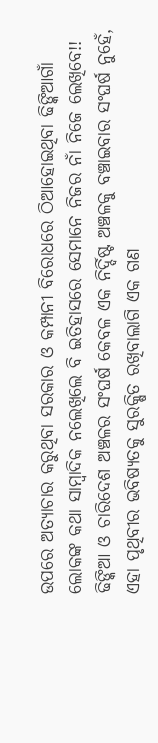ଉପରେ ଅତ୍ୟାଚାର କରୁଥିବା ସରକାର ଓ କମ୍ପାନୀ ବିରୋଧରେ ଠିଆହୋଇଥିବା ଢିଙ୍କିଆଗାଁ ଲୋକଙ୍କ କଥା ସାମ୍ବାଦିକ ନଲେଖିଲେ ବି ଇତିହାସରେ ସେମାନେ ନିଜର ନାଁ ନିଜେ ଲେଖିବେ!! ଢିଙ୍କିଆ ଓ ଚାରିଦେଶ ଅଞ୍ଚଳର ସଂଘର୍ଷ କେବଳ ଏକ ନିର୍ଦ୍ଦିଷ୍ଟ ଅଞ୍ଚଳକୁ ବଞ୍ଚାଇବାର ସଂଘର୍ଷ ନୁହେଁ, ଏହା ପୃଥିବୀର ଭବିଷ୍ୟତକୁ ସୁରକ୍ଷିତ ରଖିବାଲାଗି ଏକ ଗଣ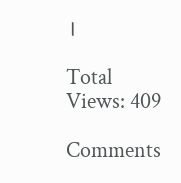।

Total Views: 409

Comments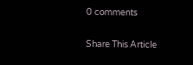0 comments

Share This Article